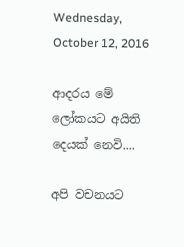Wednesday, October 12, 2016

ආදරය මේ ලෝකයට අයිති දෙයක් නෙවි....

අපි වචනයට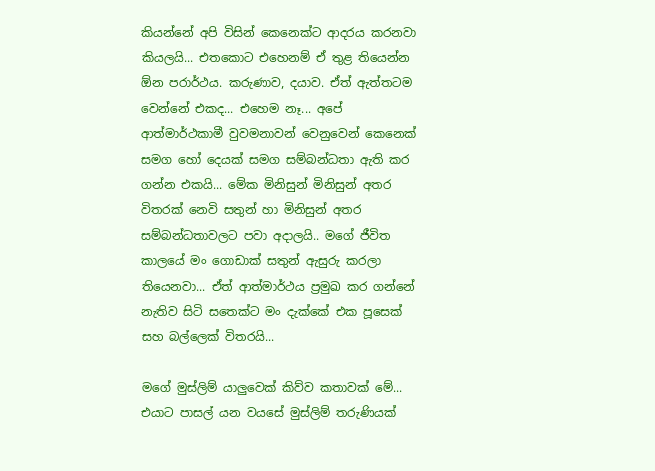කියන්නේ අපි විසින් කෙනෙක්ට ආදරය කරනවා කියලයි... එතකොට එහෙනම් ඒ තුළ තියෙන්න ඕන පරාර්ථය. කරුණාව, දයාව. ඒත් ඇත්තටම වෙන්නේ එකද... එහෙම නෑ... අපේ ආත්මාර්ථකාමී වුවමනාවන් වෙනුවෙන් කෙනෙක් සමග හෝ දෙයක් සමග සම්බන්ධතා ඇති කර ගන්න එකයි... මේක මිනිසුන් මිනිසුන් අතර විතරක් නෙවි සතුන් හා මිනිසුන් අතර සම්බන්ධතාවලට පවා අදාලයි.. මගේ ජීවිත කාලයේ මං ගොඩාක් සතුන් ඇසුරු කරලා තියෙනවා... ඒත් ආත්මාර්ථය ප්‍රමුඛ කර ගන්නේ නැතිව සිටි සතෙක්ට මං දැක්කේ එක පූසෙක් සහ බල්ලෙක් විතරයි...

මගේ මුස්ලිම් යාලුවෙක් කිව්ව කතාවක් මේ... එයාට පාසල් යන වයසේ මුස්ලිම් තරුණියක්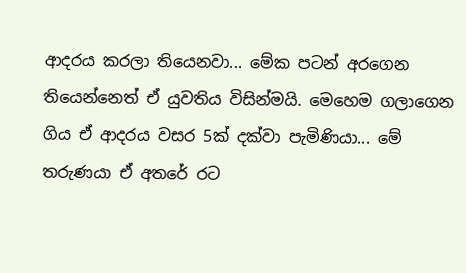ආදරය කරලා තියෙනවා... මේක පටන් අරගෙන තියෙන්නෙත් ඒ යුවතිය විසින්මයි. මෙහෙම ගලාගෙන ගිය ඒ ආදරය වසර 5ක් දක්වා පැමිණියා... මේ තරුණයා ඒ අතරේ රට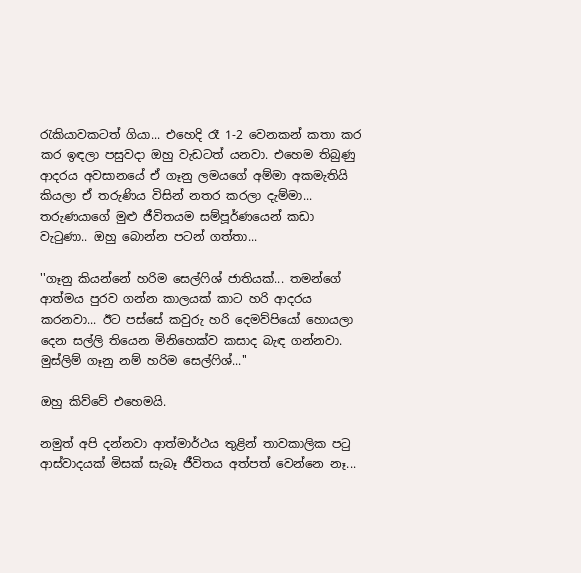රැකියාවකටත් ගියා... එහෙදි රෑ 1-2 වෙනකන් කතා කර කර ඉඳලා පසුවදා ඔහු වැඩටත් යනවා. එහෙම තිබුණු ආදරය අවසානයේ ඒ ගෑනු ලමයගේ අම්මා අකමැතියි කියලා ඒ තරුණිය විසින් නතර කරලා දැම්මා... තරුණයාගේ මුළු ජීවිතයම සම්පූර්ණයෙන් කඩා වැටුණා.. ඔහු බොන්න පටන් ගත්තා...

''ගෑනු කියන්නේ හරිම සෙල්ෆිශ් ජාතියක්... තමන්ගේ ආත්මය පුරව ගන්න කාලයක් කාට හරි ආදරය කරනවා... ඊට පස්සේ කවුරු හරි දෙමව්පියෝ හොයලා දෙන සල්ලි තියෙන මිනිහෙක්ව කසාද බැඳ ගන්නවා. මුස්ලිම් ගෑනු නම් හරිම සෙල්ෆිශ්...''

ඔහු කිව්වේ එහෙමයි.

නමුත් අපි දන්නවා ආත්මාර්ථය තුළින් තාවකාලික පටු ආස්වාදයක් මිසක් සැබෑ ජීවිතය අත්පත් වෙන්නෙ නෑ...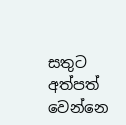සතුට අත්පත් වෙන්නෙ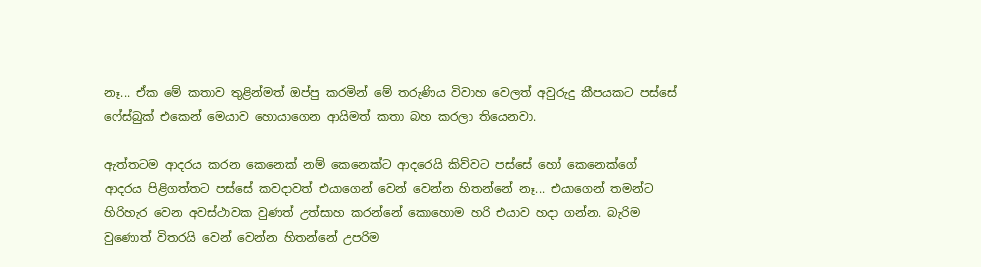නෑ... ඒක මේ කතාව තුළින්මත් ඔප්පු කරමින් මේ තරුණිය විවාහ වෙලත් අවුරුදු කීපයකට පස්සේ ෆේස්බුක් එකෙන් මෙයාව හොයාගෙන ආයිමත් කතා බහ කරලා තියෙනවා.

ඇත්තටම ආදරය කරන කෙනෙක් නම් කෙනෙක්ට ආදරෙයි කිව්වට පස්සේ හෝ කෙනෙක්ගේ ආදරය පිළිගත්තට පස්සේ කවදාවත් එයාගෙන් වෙන් වෙන්න හිතන්නේ නෑ... එයාගෙන් තමන්ට හිරිහැර වෙන අවස්ථාවක වුණත් උත්සාහ කරන්නේ කොහොම හරි එයාව හදා ගන්න. බැරිම වුණොත් විතරයි වෙන් වෙන්න හිතන්නේ උපරිම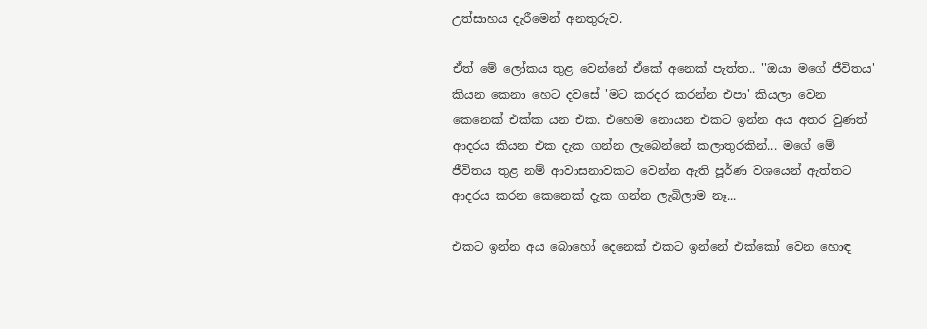උත්සාහය දැරීමෙන් අනතුරුව.

ඒත් මේ ලෝකය තුළ වෙන්නේ ඒකේ අනෙක් පැත්ත.. ''ඔයා මගේ ජීවිතය' කියන කෙනා හෙට දවසේ 'මට කරදර කරන්න එපා' කියලා වෙන කෙනෙක් එක්ක යන එක. එහෙම නොයන එකට ඉන්න අය අතර වුණත් ආදරය කියන එක දැක ගන්න ලැබෙන්නේ කලාතුරකින්... මගේ මේ ජීවිතය තුළ නම් ආවාසනාවකට වෙන්න ඇති පූර්ණ වශයෙන් ඇත්තට ආදරය කරන කෙනෙක් දැක ගන්න ලැබිලාම නෑ...

එකට ඉන්න අය බොහෝ දෙනෙක් එකට ඉන්නේ එක්කෝ වෙන හොඳ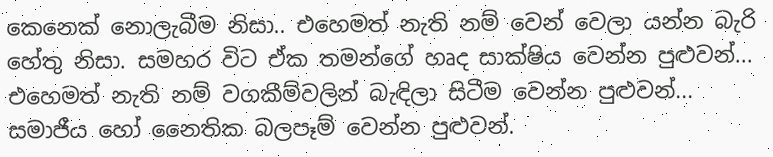කෙනෙක් නොලැබීම නිසා.. එහෙමත් නැති නම් වෙන් වෙලා යන්න බැරි හේතු නිසා. සමහර විට ඒක තමන්ගේ හෘද සාක්ෂිය වෙන්න පුළුවන්... එහෙමත් නැති නම් වගකීම්වලින් බැඳිලා සිටීම වෙන්න පුළුවන්... සමාජීය හෝ නෛතික බලපෑම් වෙන්න පුළුවන්.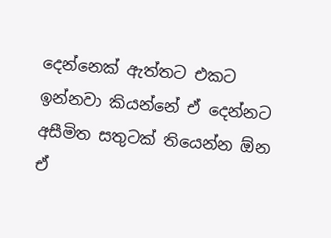දෙන්නෙක් ඇත්තට එකට ඉන්නවා කියන්නේ ඒ දෙන්නට අසීමිත සතුටක් තියෙන්න ඕන ඒ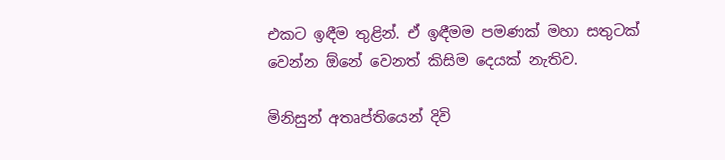එකට ඉඳීම තුළින්. ඒ ඉඳීමම පමණක් මහා සතුටක් වෙන්න ඕනේ වෙනත් කිසිම දෙයක් නැතිව.

මිනිසුන් අතෘප්තියෙන් දිවි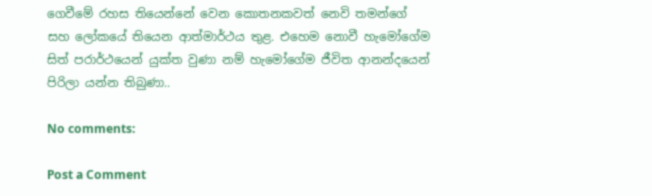ගෙවීමේ රහස තියෙන්නේ වෙන කොතනකවත් නෙවි තමන්ගේ සහ ලෝකයේ තියෙන ආත්මාර්ථය තුළ. එහෙම නොවී හැමෝගේම සිත් පරාර්ථයෙන් යුක්ත වුණා නම් හැමෝගේම ජීවිත ආනන්දයෙන් පිරිලා යන්න තිබුණා..

No comments:

Post a Comment